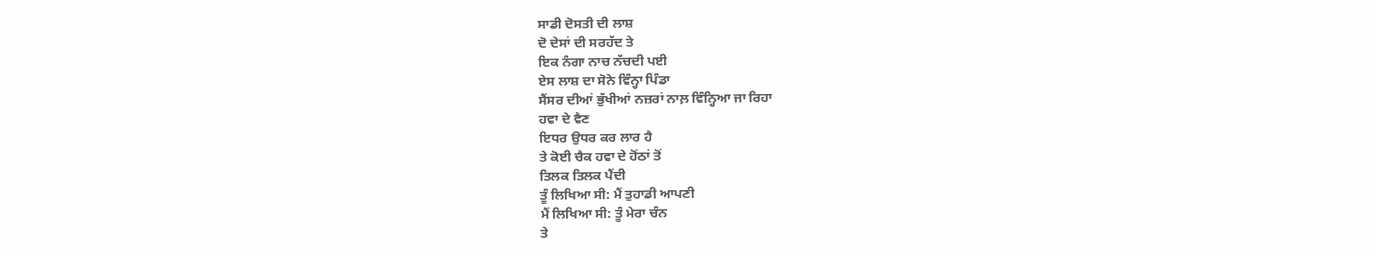ਸਾਡੀ ਦੋਸਤੀ ਦੀ ਲਾਸ਼
ਦੋ ਦੇਸਾਂ ਦੀ ਸਰਹੱਦ ਤੇ
ਇਕ ਨੰਗਾ ਨਾਚ ਨੱਚਦੀ ਪਈ
ਏਸ ਲਾਸ਼ ਦਾ ਸੋਨੇ ਵਿੰਨ੍ਹਾ ਪਿੰਡਾ
ਸੈਂਸਰ ਦੀਆਂ ਭੁੱਖੀਆਂ ਨਜ਼ਰਾਂ ਨਾਲ਼ ਵਿੰਨ੍ਹਿਆ ਜਾ ਰਿਹਾ
ਹਵਾ ਦੇ ਵੈਣ
ਇਧਰ ਉਧਰ ਕਰ ਲਾਰ ਹੈ
ਤੇ ਕੋਈ ਚੈਕ ਹਵਾ ਦੇ ਹੋਂਠਾਂ ਤੋਂ
ਤਿਲਕ ਤਿਲਕ ਪੈਂਦੀ
ਤੂੰ ਲਿਖਿਆ ਸੀ: ਮੈਂ ਤੁਹਾਡੀ ਆਪਣੀ
ਮੈਂ ਲਿਖਿਆ ਸੀ: ਤੂੰ ਮੇਰਾ ਚੰਨ
ਤੇ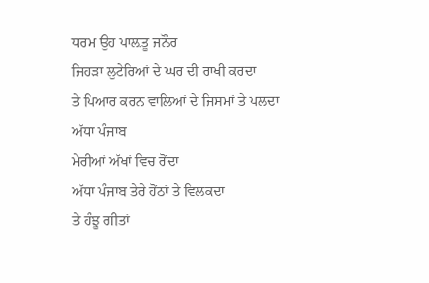ਧਰਮ ਉਹ ਪਾਲ਼ਤੂ ਜਨੌਰ
ਜਿਹੜਾ ਲੁਟੇਰਿਆਂ ਦੇ ਘਰ ਦੀ ਰਾਖੀ ਕਰਦਾ
ਤੇ ਪਿਆਰ ਕਰਨ ਵਾਲਿਆਂ ਦੇ ਜਿਸਮਾਂ ਤੇ ਪਲਦਾ
ਅੱਧਾ ਪੰਜਾਬ
ਮੇਰੀਆਂ ਅੱਖਾਂ ਵਿਚ ਰੋਂਦਾ
ਅੱਧਾ ਪੰਜਾਬ ਤੇਰੇ ਹੋਂਠਾਂ ਤੇ ਵਿਲਕਦਾ
ਤੇ ਹੰਝੂ ਗੀਤਾਂ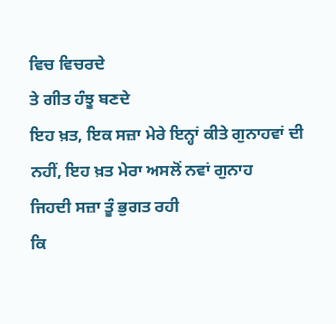ਵਿਚ ਵਿਚਰਦੇ
ਤੇ ਗੀਤ ਹੰਝੂ ਬਣਦੇ
ਇਹ ਖ਼ਤ, ਇਕ ਸਜ਼ਾ ਮੇਰੇ ਇਨ੍ਹਾਂ ਕੀਤੇ ਗੁਨਾਹਵਾਂ ਦੀ
ਨਹੀਂ, ਇਹ ਖ਼ਤ ਮੇਰਾ ਅਸਲੋਂ ਨਵਾਂ ਗੁਨਾਹ
ਜਿਹਦੀ ਸਜ਼ਾ ਤੂੰ ਭੁਗਤ ਰਹੀ
ਕਿ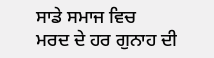ਸਾਡੇ ਸਮਾਜ ਵਿਚ
ਮਰਦ ਦੇ ਹਰ ਗੁਨਾਹ ਦੀ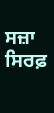ਸਜ਼ਾ ਸਿਰਫ਼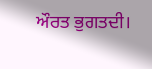ਔਰਤ ਭੁਗਤਦੀ।